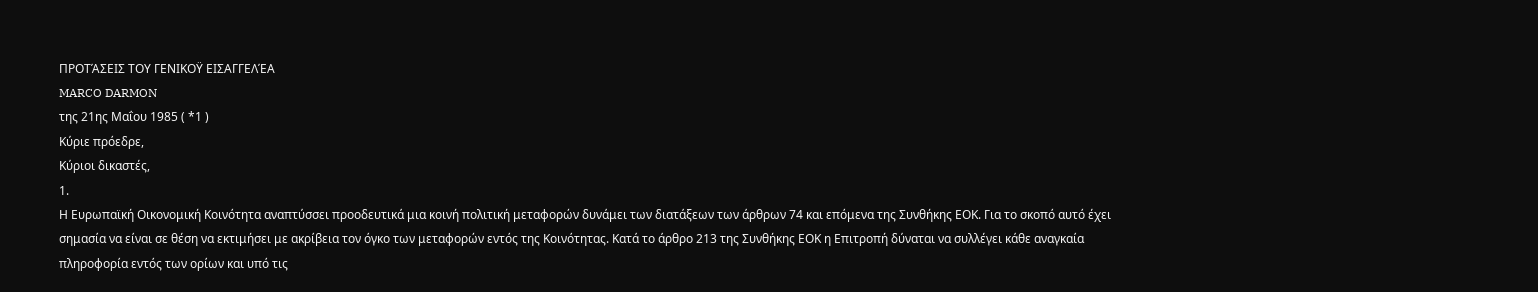ΠΡΟΤΆΣΕΙΣ ΤΟΥ ΓΕΝΙΚΟΫ ΕΙΣΑΓΓΕΛΈΑ
MARCO DARMON
της 21ης Μαΐου 1985 ( *1 )
Κύριε πρόεδρε,
Κύριοι δικαστές,
1.
Η Ευρωπαϊκή Οικονομική Κοινότητα αναπτύσσει προοδευτικά μια κοινή πολιτική μεταφορών δυνάμει των διατάξεων των άρθρων 74 και επόμενα της Συνθήκης ΕΟΚ. Για το σκοπό αυτό έχει σημασία να είναι σε θέση να εκτιμήσει με ακρίβεια τον όγκο των μεταφορών εντός της Κοινότητας. Κατά το άρθρο 213 της Συνθήκης ΕΟΚ η Επιτροπή δύναται να συλλέγει κάθε αναγκαία πληροφορία εντός των ορίων και υπό τις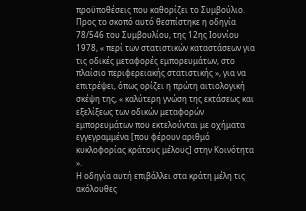προϋποθέσεις που καθορίζει το Συμβούλιο. Προς το σκοπό αυτό θεσπίστηκε η οδηγία 78/546 του Συμβουλίου, της 12ης Ιουνίου 1978, « περί των στατιστικών καταστάσεων για τις οδικές μεταφορές εμπορευμάτων, στο πλαίσιο περιφερειακής στατιστικής », για να επιτρέψει, όπως ορίζει η πρώτη αιτιολογική σκέψη της, « καλύτερη γνώση της εκτάσεως και εξελίξεως των οδικών μεταφορών εμπορευμάτων που εκτελούνται με οχήματα εγγεγραμμένα [που φέρουν αριθμό κυκλοφορίας κράτους μέλους] στην Κοινότητα ».
Η οδηγία αυτή επιβάλλει στα κράτη μέλη τις ακόλουθες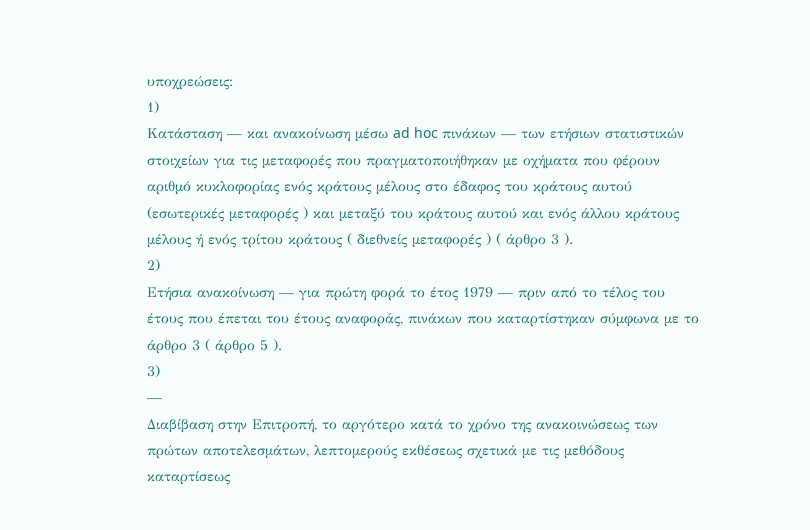υποχρεώσεις:
1)
Κατάσταση — και ανακοίνωση μέσω ad hoc πινάκων — των ετήσιων στατιστικών στοιχείων για τις μεταφορές που πραγματοποιήθηκαν με οχήματα που φέρουν αριθμό κυκλοφορίας ενός κράτους μέλους στο έδαφος του κράτους αυτού (εσωτερικές μεταφορές ) και μεταξύ του κράτους αυτού και ενός άλλου κράτους μέλους ή ενός τρίτου κράτους ( διεθνείς μεταφορές ) ( άρθρο 3 ).
2)
Ετήσια ανακοίνωση — για πρώτη φορά το έτος 1979 — πριν από το τέλος του έτους που έπεται του έτους αναφοράς, πινάκων που καταρτίστηκαν σύμφωνα με το άρθρο 3 ( άρθρο 5 ).
3)
—
Διαβίβαση στην Επιτροπή, το αργότερο κατά το χρόνο της ανακοινώσεως των πρώτων αποτελεσμάτων, λεπτομερούς εκθέσεως σχετικά με τις μεθόδους καταρτίσεως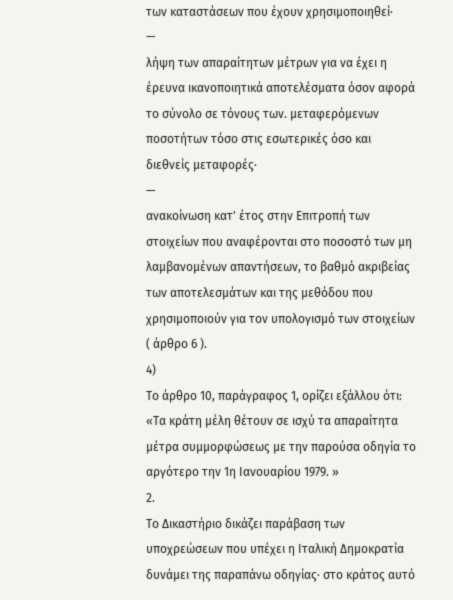των καταστάσεων που έχουν χρησιμοποιηθεί·
—
λήψη των απαραίτητων μέτρων για να έχει η έρευνα ικανοποιητικά αποτελέσματα όσον αφορά το σύνολο σε τόνους των. μεταφερόμενων ποσοτήτων τόσο στις εσωτερικές όσο και διεθνείς μεταφορές·
—
ανακοίνωση κατ' έτος στην Επιτροπή των στοιχείων που αναφέρονται στο ποσοστό των μη λαμβανομένων απαντήσεων, το βαθμό ακριβείας των αποτελεσμάτων και της μεθόδου που χρησιμοποιούν για τον υπολογισμό των στοιχείων ( άρθρο 6 ).
4)
Το άρθρο 10, παράγραφος 1, ορίζει εξάλλου ότι:
«Τα κράτη μέλη θέτουν σε ισχύ τα απαραίτητα μέτρα συμμορφώσεως με την παρούσα οδηγία το αργότερο την 1η Ιανουαρίου 1979. »
2.
Το Δικαστήριο δικάζει παράβαση των υποχρεώσεων που υπέχει η Ιταλική Δημοκρατία δυνάμει της παραπάνω οδηγίας· στο κράτος αυτό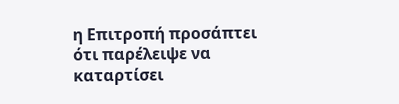η Επιτροπή προσάπτει ότι παρέλειψε να καταρτίσει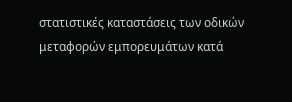στατιστικές καταστάσεις των οδικών μεταφορών εμπορευμάτων κατά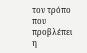τον τρόπο που προβλέπει η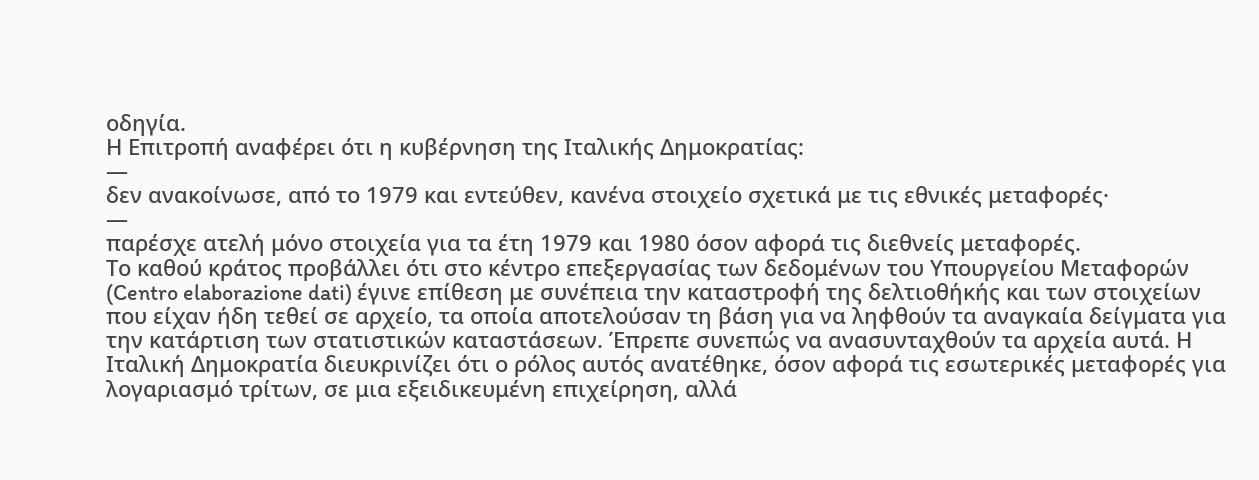οδηγία.
Η Επιτροπή αναφέρει ότι η κυβέρνηση της Ιταλικής Δημοκρατίας:
—
δεν ανακοίνωσε, από το 1979 και εντεύθεν, κανένα στοιχείο σχετικά με τις εθνικές μεταφορές·
—
παρέσχε ατελή μόνο στοιχεία για τα έτη 1979 και 1980 όσον αφορά τις διεθνείς μεταφορές.
Το καθού κράτος προβάλλει ότι στο κέντρο επεξεργασίας των δεδομένων του Υπουργείου Μεταφορών (Centro elaborazione dati) έγινε επίθεση με συνέπεια την καταστροφή της δελτιοθήκής και των στοιχείων που είχαν ήδη τεθεί σε αρχείο, τα οποία αποτελούσαν τη βάση για να ληφθούν τα αναγκαία δείγματα για την κατάρτιση των στατιστικών καταστάσεων. Έπρεπε συνεπώς να ανασυνταχθούν τα αρχεία αυτά. Η Ιταλική Δημοκρατία διευκρινίζει ότι ο ρόλος αυτός ανατέθηκε, όσον αφορά τις εσωτερικές μεταφορές για λογαριασμό τρίτων, σε μια εξειδικευμένη επιχείρηση, αλλά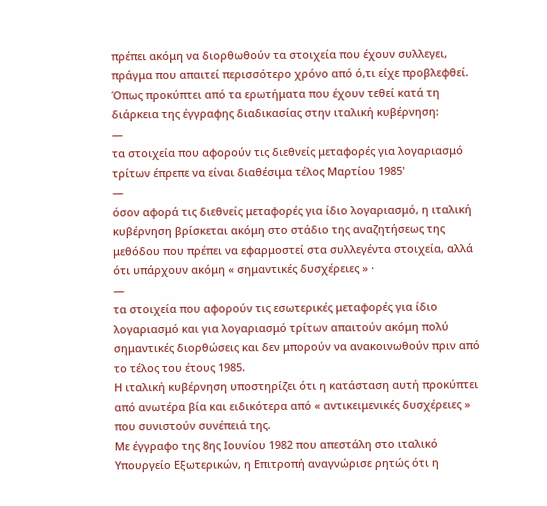πρέπει ακόμη να διορθωθούν τα στοιχεία που έχουν συλλεγει, πράγμα που απαιτεί περισσότερο χρόνο από ό,τι είχε προβλεφθεί.
Όπως προκύπτει από τα ερωτήματα που έχουν τεθεί κατά τη διάρκεια της έγγραφης διαδικασίας στην ιταλική κυβέρνηση:
—
τα στοιχεία που αφορούν τις διεθνείς μεταφορές για λογαριασμό τρίτων έπρεπε να είναι διαθέσιμα τέλος Μαρτίου 1985'
—
όσον αφορά τις διεθνείς μεταφορές για ίδιο λογαριασμό, η ιταλική κυβέρνηση βρίσκεται ακόμη στο στάδιο της αναζητήσεως της μεθόδου που πρέπει να εφαρμοστεί στα συλλεγέντα στοιχεία, αλλά ότι υπάρχουν ακόμη « σημαντικές δυσχέρειες » ·
—
τα στοιχεία που αφορούν τις εσωτερικές μεταφορές για ίδιο λογαριασμό και για λογαριασμό τρίτων απαιτούν ακόμη πολύ σημαντικές διορθώσεις και δεν μπορούν να ανακοινωθούν πριν από το τέλος του έτους 1985.
Η ιταλική κυβέρνηση υποστηρίζει ότι η κατάσταση αυτή προκύπτει από ανωτέρα βία και ειδικότερα από « αντικειμενικές δυσχέρειες » που συνιστούν συνέπειά της.
Με έγγραφο της 8ης Ιουνίου 1982 που απεστάλη στο ιταλικό Υπουργείο Εξωτερικών, η Επιτροπή αναγνώρισε ρητώς ότι η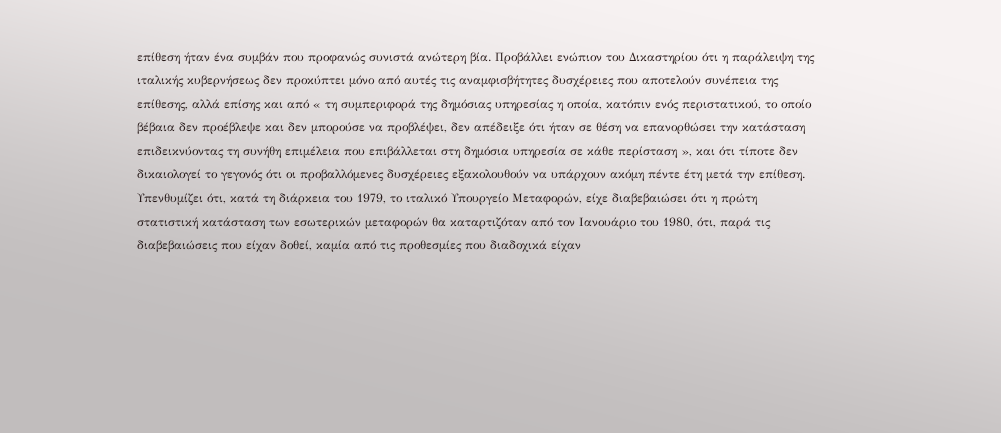επίθεση ήταν ένα συμβάν που προφανώς συνιστά ανώτερη βία. Προβάλλει ενώπιον του Δικαστηρίου ότι η παράλειψη της ιταλικής κυβερνήσεως δεν προκύπτει μόνο από αυτές τις αναμφισβήτητες δυσχέρειες που αποτελούν συνέπεια της επίθεσης, αλλά επίσης και από « τη συμπεριφορά της δημόσιας υπηρεσίας η οποία, κατόπιν ενός περιστατικού, το οποίο βέβαια δεν προέβλεψε και δεν μπορούσε να προβλέψει, δεν απέδειξε ότι ήταν σε θέση να επανορθώσει την κατάσταση επιδεικνύοντας τη συνήθη επιμέλεια που επιβάλλεται στη δημόσια υπηρεσία σε κάθε περίσταση », και ότι τίποτε δεν δικαιολογεί το γεγονός ότι οι προβαλλόμενες δυσχέρειες εξακολουθούν να υπάρχουν ακόμη πέντε έτη μετά την επίθεση. Υπενθυμίζει ότι, κατά τη διάρκεια του 1979, το ιταλικό Υπουργείο Μεταφορών, είχε διαβεβαιώσει ότι η πρώτη στατιστική κατάσταση των εσωτερικών μεταφορών θα καταρτιζόταν από τον Ιανουάριο του 1980, ότι, παρά τις διαβεβαιώσεις που είχαν δοθεί, καμία από τις προθεσμίες που διαδοχικά είχαν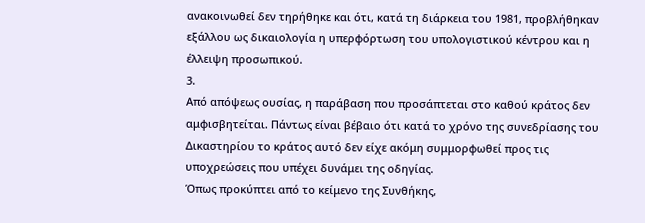ανακοινωθεί δεν τηρήθηκε και ότι, κατά τη διάρκεια του 1981, προβλήθηκαν εξάλλου ως δικαιολογία η υπερφόρτωση του υπολογιστικού κέντρου και η έλλειψη προσωπικού.
3.
Από απόψεως ουσίας, η παράβαση που προσάπτεται στο καθού κράτος δεν αμφισβητείται. Πάντως είναι βέβαιο ότι κατά το χρόνο της συνεδρίασης του Δικαστηρίου το κράτος αυτό δεν είχε ακόμη συμμορφωθεί προς τις υποχρεώσεις που υπέχει δυνάμει της οδηγίας.
Όπως προκύπτει από το κείμενο της Συνθήκης,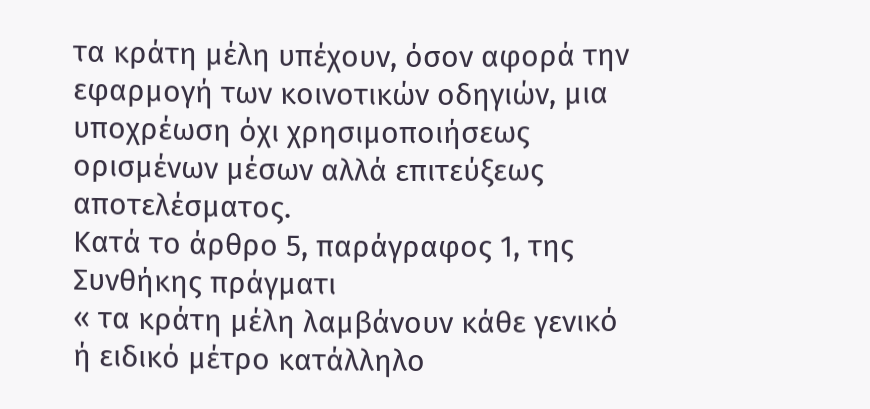τα κράτη μέλη υπέχουν, όσον αφορά την εφαρμογή των κοινοτικών οδηγιών, μια υποχρέωση όχι χρησιμοποιήσεως ορισμένων μέσων αλλά επιτεύξεως αποτελέσματος.
Κατά το άρθρο 5, παράγραφος 1, της Συνθήκης πράγματι
« τα κράτη μέλη λαμβάνουν κάθε γενικό ή ειδικό μέτρο κατάλληλο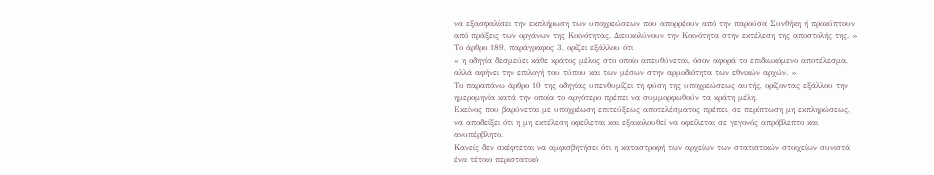να εξασφαλίσει την εκπλήρωση των υποχρεώσεων που απορρέουν από την παρούσα Συνθήκη ή προκύπτουν από πράξεις των οργάνων της Κοινότητας. Διευκολύνουν την Κοινότητα στην εκτέλεση της αποστολής της. »
Το άρθρο 189, παράγραφος 3, ορίζει εξάλλου ότι
« η οδηγία δεσμεύει κάθε κράτος μέλος στο οποίο απευθύνεται, όσον αφορά το επιδιωκόμενο αποτέλεσμα, αλλά αφήνει την επιλογή του τύπου και των μέσων στην αρμοδιότητα των εθνικών αρχών. »
Το παραπάνω άρθρο 10 της οδηγίας υπενθυμίζει τη φύση της υποχρεώσεως αυτής, ορίζοντας εξάλλου την ημερομηνία κατά την οποία το αργότερο πρέπει να συμμορφωθούν τα κράτη μέλη.
Εκείνος που βαρύνεται με υποχρέωση επιτεύξεως αποτελέσματος πρέπει, σε περίπτωση μη εκπληρώσεως, να αποδείξει ότι η μη εκτέλεση οφείλεται και εξακολουθεί να οφείλεται σε γεγονός απρόβλεπτο και ανυπέρβλητο.
Κανείς δεν σκέφτεται να αμφισβητήσει ότι η καταστροφή των αρχείων των στατιστικών στοιχείων συνιστά ένα τέτοιο περιστατικό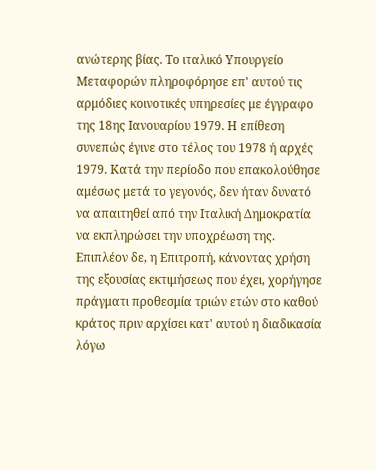ανώτερης βίας. Το ιταλικό Υπουργείο Μεταφορών πληροφόρησε επ' αυτού τις αρμόδιες κοινοτικές υπηρεσίες με έγγραφο της 18ης Ιανουαρίου 1979. Η επίθεση συνεπώς έγινε στο τέλος του 1978 ή αρχές 1979. Κατά την περίοδο που επακολούθησε αμέσως μετά το γεγονός, δεν ήταν δυνατό να απαιτηθεί από την Ιταλική Δημοκρατία να εκπληρώσει την υποχρέωση της. Επιπλέον δε, η Επιτροπή, κάνοντας χρήση της εξουσίας εκτιμήσεως που έχει, χορήγησε πράγματι προθεσμία τριών ετών στο καθού κράτος πριν αρχίσει κατ' αυτού η διαδικασία λόγω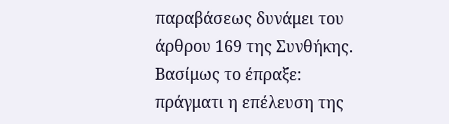παραβάσεως δυνάμει του άρθρου 169 της Συνθήκης.
Βασίμως το έπραξε: πράγματι η επέλευση της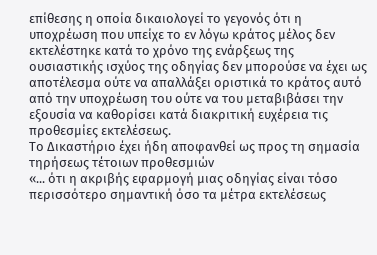επίθεσης η οποία δικαιολογεί το γεγονός ότι η υποχρέωση που υπείχε το εν λόγω κράτος μέλος δεν εκτελέστηκε κατά το χρόνο της ενάρξεως της ουσιαστικής ισχύος της οδηγίας δεν μπορούσε να έχει ως αποτέλεσμα ούτε να απαλλάξει οριστικά το κράτος αυτό από την υποχρέωση του ούτε να του μεταβιβάσει την εξουσία να καθορίσει κατά διακριτική ευχέρεια τις προθεσμίες εκτελέσεως.
Το Δικαστήριο έχει ήδη αποφανθεί ως προς τη σημασία τηρήσεως τέτοιων προθεσμιών
«... ότι η ακριβής εφαρμογή μιας οδηγίας είναι τόσο περισσότερο σημαντική όσο τα μέτρα εκτελέσεως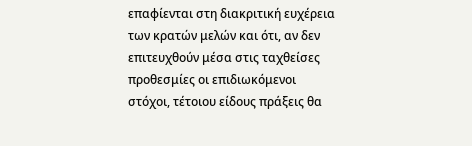επαφίενται στη διακριτική ευχέρεια των κρατών μελών και ότι, αν δεν επιτευχθούν μέσα στις ταχθείσες προθεσμίες οι επιδιωκόμενοι στόχοι, τέτοιου είδους πράξεις θα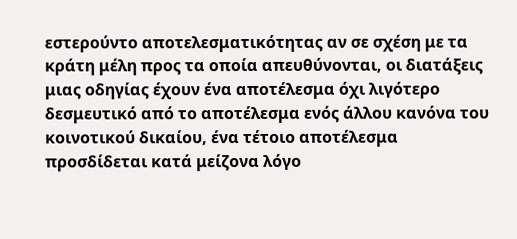εστερούντο αποτελεσματικότητας αν σε σχέση με τα κράτη μέλη προς τα οποία απευθύνονται, οι διατάξεις μιας οδηγίας έχουν ένα αποτέλεσμα όχι λιγότερο δεσμευτικό από το αποτέλεσμα ενός άλλου κανόνα του κοινοτικού δικαίου, ένα τέτοιο αποτέλεσμα προσδίδεται κατά μείζονα λόγο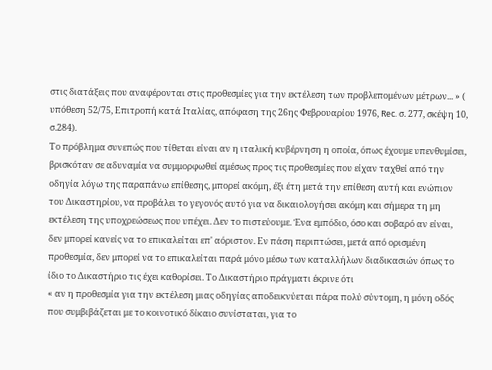στις διατάξεις που αναφέρονται στις προθεσμίες για την εκτέλεση των προβλεπομένων μέτρων... » ( υπόθεση 52/75, Επιτροπή κατά Ιταλίας, απόφαση της 26ης Φεβρουαρίου 1976, Rec. σ. 277, σκέψη 10, σ.284).
Το πρόβλημα συνεπώς που τίθεται είναι αν η ιταλική κυβέρνηση η οποία, όπως έχουμε υπενθυμίσει, βρισκόταν σε αδυναμία να συμμορφωθεί αμέσως προς τις προθεσμίες που είχαν ταχθεί από την οδηγία λόγω της παραπάνω επίθεσης, μπορεί ακόμη, έξι έτη μετά την επίθεση αυτή και ενώπιον του Δικαστηρίου, να προβάλει το γεγονός αυτό για να δικαιολογήσει ακόμη και σήμερα τη μη εκτέλεση της υποχρεώσεως που υπέχει. Δεν το πιστεύουμε. Ένα εμπόδιο, όσο και σοβαρό αν είναι, δεν μπορεί κανείς να το επικαλείται επ' αόριστον. Εν πάση περιπτώσει, μετά από ορισμένη προθεσμία, δεν μπορεί να το επικαλείται παρά μόνο μέσω των καταλλήλων διαδικασιών όπως το ίδιο το Δικαστήριο τις έχει καθορίσει. Το Δικαστήριο πράγματι έκρινε ότι
« αν η προθεσμία για την εκτέλεση μιας οδηγίας αποδεικνύεται πάρα πολύ σύντομη, η μόνη οδός που συμβιβάζεται με το κοινοτικό δίκαιο συνίσταται, για το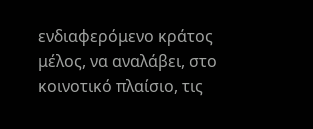ενδιαφερόμενο κράτος μέλος, να αναλάβει, στο κοινοτικό πλαίσιο, τις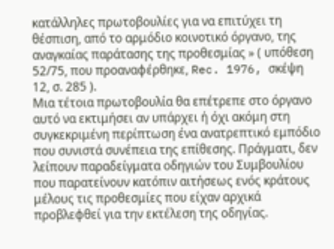κατάλληλες πρωτοβουλίες για να επιτύχει τη θέσπιση, από το αρμόδιο κοινοτικό όργανο, της αναγκαίας παράτασης της προθεσμίας » ( υπόθεση 52/75, που προαναφέρθηκε, Rec. 1976, σκέψη 12, σ. 285 ).
Μια τέτοια πρωτοβουλία θα επέτρεπε στο όργανο αυτό να εκτιμήσει αν υπάρχει ή όχι ακόμη στη συγκεκριμένη περίπτωση ένα ανατρεπτικό εμπόδιο που συνιστά συνέπεια της επίθεσης. Πράγματι, δεν λείπουν παραδείγματα οδηγιών του Συμβουλίου που παρατείνουν κατόπιν αιτήσεως ενός κράτους μέλους τις προθεσμίες που είχαν αρχικά προβλεφθεί για την εκτέλεση της οδηγίας.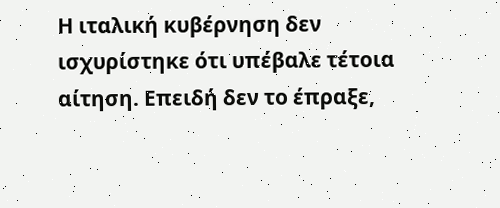Η ιταλική κυβέρνηση δεν ισχυρίστηκε ότι υπέβαλε τέτοια αίτηση. Επειδή δεν το έπραξε,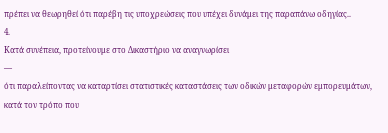πρέπει να θεωρηθεί ότι παρέβη τις υποχρεώσεις που υπέχει δυνάμει της παραπάνω οδηγίας..
4.
Κατά συνέπεια, προτείνουμε στο Δικαστήριο να αναγνωρίσει
—
ότι παραλείποντας να καταρτίσει στατιστικές καταστάσεις των οδικών μεταφορών εμπορευμάτων, κατά τον τρόπο που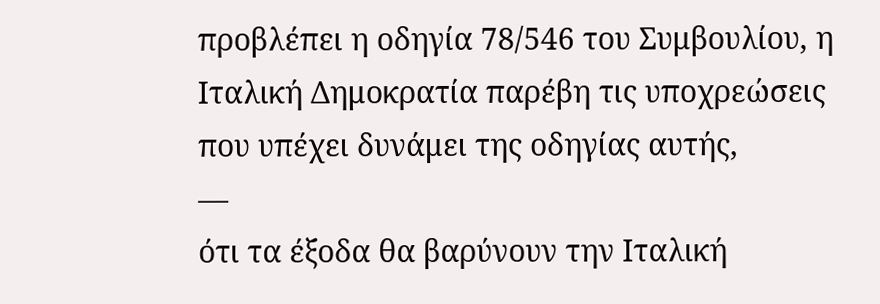προβλέπει η οδηγία 78/546 του Συμβουλίου, η Ιταλική Δημοκρατία παρέβη τις υποχρεώσεις που υπέχει δυνάμει της οδηγίας αυτής,
—
ότι τα έξοδα θα βαρύνουν την Ιταλική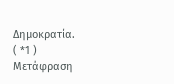Δημοκρατία.
( *1 ) Μετάφραση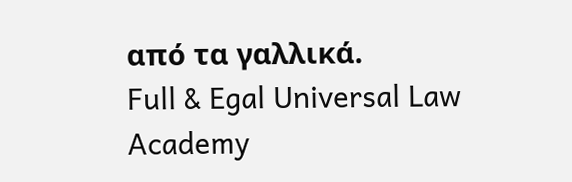από τα γαλλικά.
Full & Egal Universal Law Academy